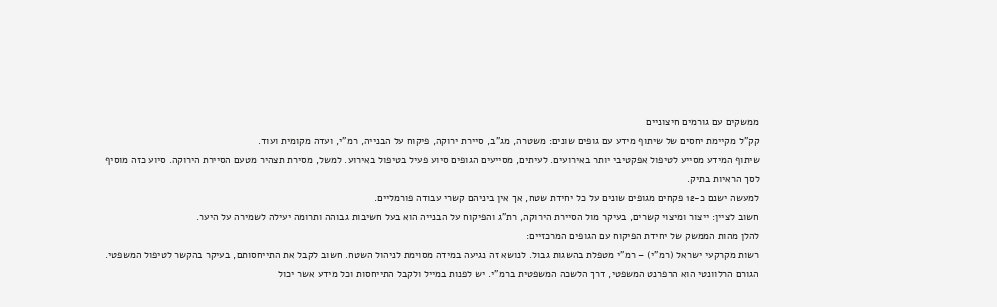ממשקים עם גורמים חיצוניים
קק"ל מקיימת יחסים של שיתוף מידע עם גופים שונים: משטרה, מג"ב, סיירת ירוקה, פיקוח על הבנייה, רמ"י, ועדה מקומית ועוד.
שיתוף המידע מסייע לטיפול אפקטיבי יותר באירועים. לעיתים, מסייעים הגופים סיוע פעיל בטיפול באירוע. למשל, מסירת תצהיר מטעם הסיירת הירוקה. סיוע כזה מוסיף לסך הראיות בתיק.
למעשה ישנם כ-12 פקחים מגופים שונים על כל יחידת שטח, אך אין ביניהם קשרי עבודה פורמליים.
חשוב לציין: ייצור ומיצוי קשרים, בעיקר מול הסיירת הירוקה, רת"ג והפיקוח על הבנייה הוא בעל חשיבות גבוהה ותרומה יעילה לשמירה על היער.
להלן מהות הממשק של יחידת הפיקוח עם הגופים המרכזיים:
רשות מקרקעי ישראל (רמ"י) – רמ"י מטפלת בהשגות גבול. לנושא זה נגיעה במידה מסוימת לניהול השטח. חשוב לקבל את התייחסותם, בעיקר בהקשר לטיפול המשפטי. הגורם הרלוונטי הוא הרפרנט המשפטי, דרך הלשכה המשפטית ברמ"י. יש לפנות במייל ולקבל התייחסות וכל מידע אשר יכול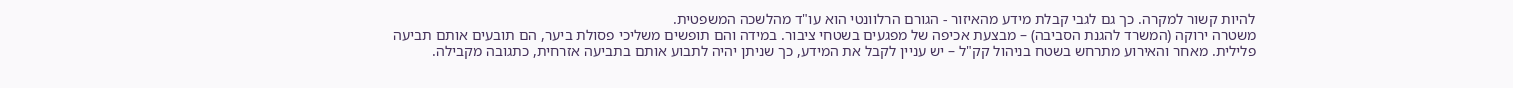להיות קשור למקרה. כך גם לגבי קבלת מידע מהאיזור - הגורם הרלוונטי הוא עו"ד מהלשכה המשפטית.
משטרה ירוקה (המשרד להגנת הסביבה) – מבצעת אכיפה של מפגעים בשטחי ציבור. במידה והם תופשים משליכי פסולת ביער, הם תובעים אותם תביעה פלילית. מאחר והאירוע מתרחש בשטח בניהול קק"ל – יש עניין לקבל את המידע, כך שניתן יהיה לתבוע אותם בתביעה אזרחית, כתגובה מקבילה.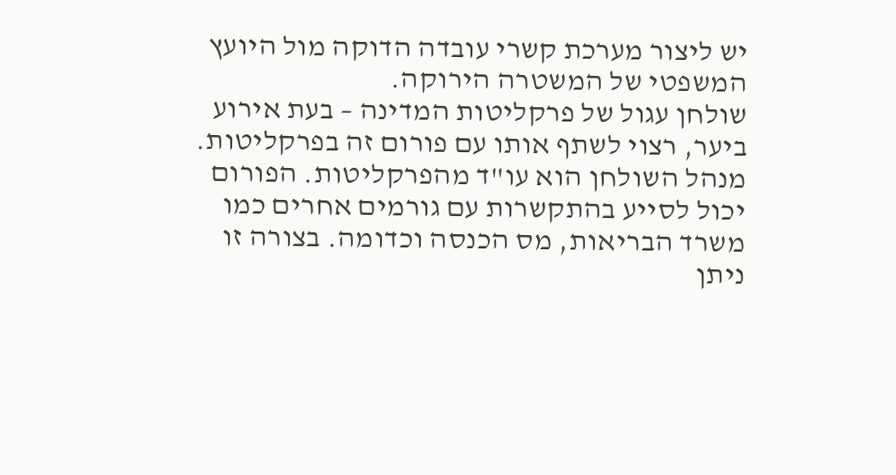יש ליצור מערכת קשרי עובדה הדוקה מול היועץ המשפטי של המשטרה הירוקה.
שולחן עגול של פרקליטות המדינה – בעת אירוע ביער, רצוי לשתף אותו עם פורום זה בפרקליטות. מנהל השולחן הוא עו"ד מהפרקליטות. הפורום יכול לסייע בהתקשרות עם גורמים אחרים כמו משרד הבריאות, מס הכנסה וכדומה. בצורה זו ניתן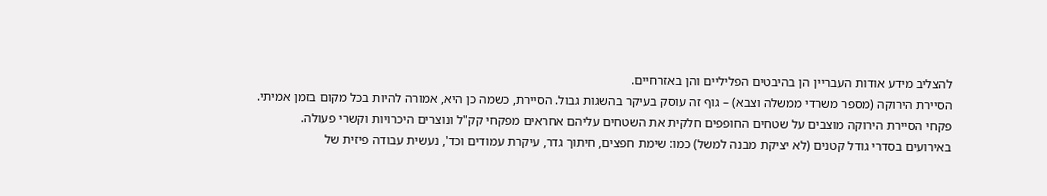להצליב מידע אודות העבריין הן בהיבטים הפליליים והן באזרחיים.
הסיירת הירוקה (מספר משרדי ממשלה וצבא) – גוף זה עוסק בעיקר בהשגות גבול. הסיירת, כשמה כן היא, אמורה להיות בכל מקום בזמן אמיתי.
פקחי הסיירת הירוקה מוצבים על שטחים החופפים חלקית את השטחים עליהם אחראים מפקחי קק"ל ונוצרים היכרויות וקשרי פעולה.
באירועים בסדרי גודל קטנים (לא יציקת מבנה למשל) כמו: שימת חפצים, חיתוך גדר, עיקרת עמודים וכד', נעשית עבודה פיזית של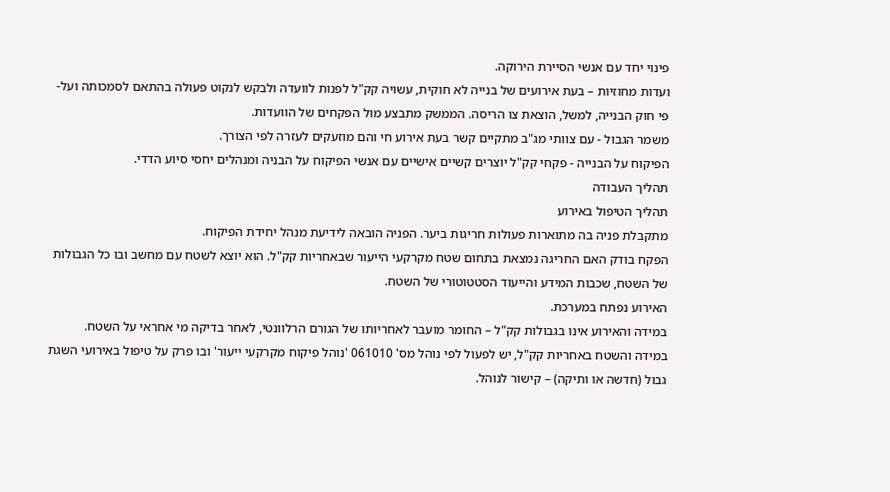פינוי יחד עם אנשי הסיירת הירוקה.
ועדות מחוזיות – בעת אירועים של בנייה לא חוקית, עשויה קק"ל לפנות לוועדה ולבקש לנקוט פעולה בהתאם לסמכותה ועל- פי חוק הבנייה, למשל, הוצאת צו הריסה. הממשק מתבצע מול הפקחים של הוועדות.
משמר הגבול - עם צוותי מג"ב מתקיים קשר בעת אירוע חי והם מוזעקים לעזרה לפי הצורך.
הפיקוח על הבנייה - פקחי קק"ל יוצרים קשיים אישיים עם אנשי הפיקוח על הבניה ומנהלים יחסי סיוע הדדי.
תהליך העבודה
תהליך הטיפול באירוע
מתקבלת פניה בה מתוארות פעולות חריגות ביער. הפניה הובאה לידיעת מנהל יחידת הפיקוח.
הפקח בודק האם החריגה נמצאת בתחום שטח מקרקעי הייעור שבאחריות קק"ל. הוא יוצא לשטח עם מחשב ובו כל הגבולות של השטח, שכבות המידע והייעוד הסטטוטורי של השטח.
האירוע נפתח במערכת.
במידה והאירוע אינו בגבולות קק"ל – החומר מועבר לאחריותו של הגורם הרלוונטי, לאחר בדיקה מי אחראי על השטח.
במידה והשטח באחריות קק"ל, יש לפעול לפי נוהל מס' 061010 'נוהל פיקוח מקרקעי ייעור' ובו פרק על טיפול באירועי השגת גבול (חדשה או ותיקה) – קישור לנוהל.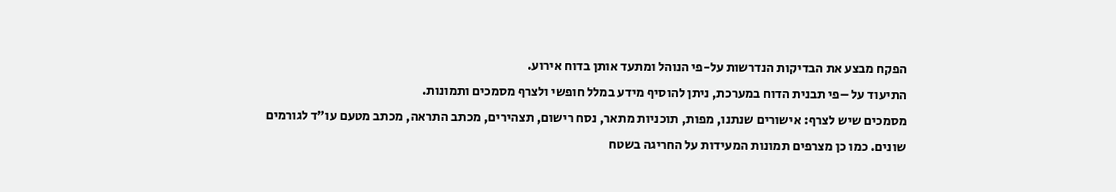הפקח מבצע את הבדיקות הנדרשות על-פי הנוהל ומתעד אותן בדוח אירוע.
התיעוד על –פי תבנית הדוח במערכת, ניתן להוסיף מידע במלל חופשי ולצרף מסמכים ותמונות.
מסמכים שיש לצרף: אישורים שנתנו, מפות, תוכניות מתאר, נסח רישום, תצהירים, מכתב התראה, מכתב מטעם עו"ד לגורמים שונים. כמו כן מצרפים תמונות המעידות על החריגה בשטח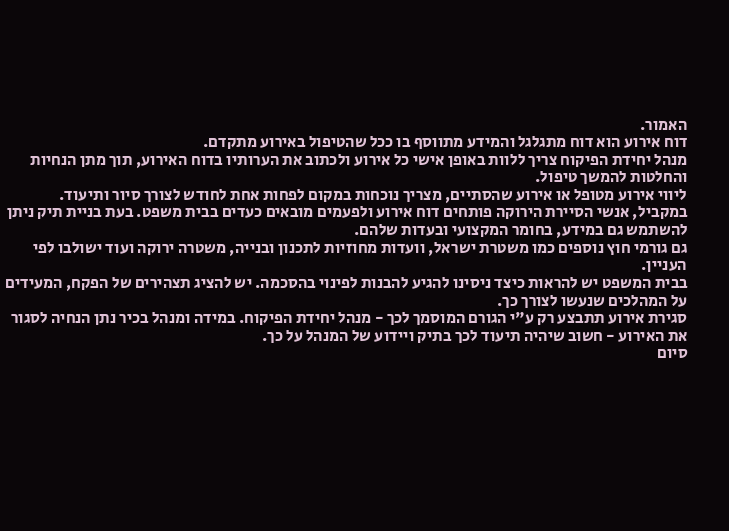האמור.
דוח אירוע הוא דוח מתגלגל והמידע מתווסף בו ככל שהטיפול באירוע מתקדם.
מנהל יחידת הפיקוח צריך ללוות באופן אישי כל אירוע ולכתוב את הערותיו בדוח האירוע, תוך מתן הנחיות והחלטות להמשך טיפול.
ליווי אירוע מטופל או אירוע שהסתיים, מצריך נוכחות במקום לפחות אחת לחודש לצורך סיור ותיעוד.
במקביל, אנשי הסיירת הירוקה פותחים דוח אירוע ולפעמים מובאים כעדים בבית משפט. בעת בניית תיק ניתן להשתמש גם במידע, בחומר המקצועי ובעדות שלהם.
גם גורמי חוץ נוספים כמו משטרת ישראל, וועדות מחוזיות לתכנון ובנייה, משטרה ירוקה ועוד ישולבו לפי העניין.
בבית המשפט יש להראות כיצד ניסינו להגיע להבנות לפינוי בהסכמה. יש להציג תצהירים של הפקח, המעידים על המהלכים שנעשו לצורך כך.
סגירת אירוע תתבצע רק ע"י הגורם המוסמך לכך - מנהל יחידת הפיקוח. במידה ומנהל בכיר נתן הנחיה לסגור את האירוע - חשוב שיהיה תיעוד לכך בתיק ויידוע של המנהל על כך.
סיום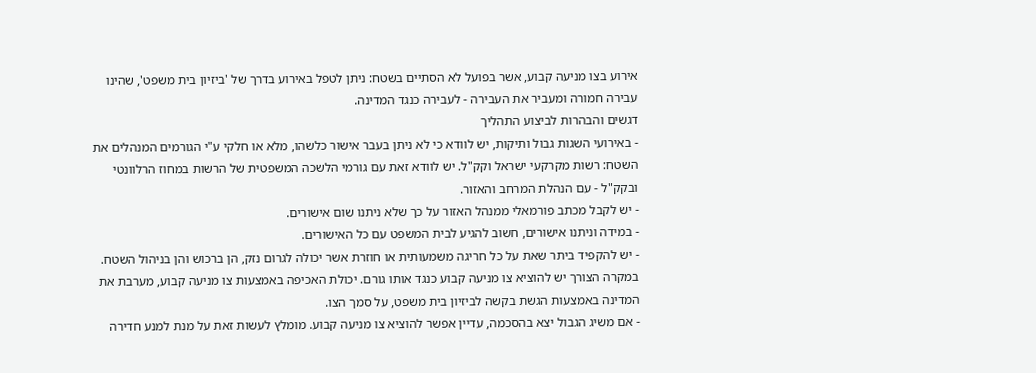אירוע בצו מניעה קבוע, אשר בפועל לא הסתיים בשטח: ניתן לטפל באירוע בדרך של 'ביזיון בית משפט', שהינו עבירה חמורה ומעביר את העבירה - לעבירה כנגד המדינה.
דגשים והבהרות לביצוע התהליך
- באירועי השגות גבול ותיקות, יש לוודא כי לא ניתן בעבר אישור כלשהו, מלא או חלקי ע"י הגורמים המנהלים את השטח: רשות מקרקעי ישראל וקק"ל. יש לוודא זאת עם גורמי הלשכה המשפטית של הרשות במחוז הרלוונטי ובקק"ל - עם הנהלת המרחב והאזור.
- יש לקבל מכתב פורמאלי ממנהל האזור על כך שלא ניתנו שום אישורים.
- במידה וניתנו אישורים, חשוב להגיע לבית המשפט עם כל האישורים.
- יש להקפיד ביתר שאת על כל חריגה משמעותית או חוזרת אשר יכולה לגרום נזק, הן ברכוש והן בניהול השטח. במקרה הצורך יש להוציא צו מניעה קבוע כנגד אותו גורם. יכולת האכיפה באמצעות צו מניעה קבוע, מערבת את המדינה באמצעות הגשת בקשה לביזיון בית משפט, על סמך הצו.
- אם משיג הגבול יצא בהסכמה, עדיין אפשר להוציא צו מניעה קבוע. מומלץ לעשות זאת על מנת למנע חדירה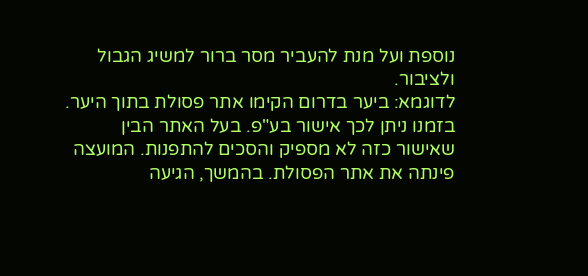נוספת ועל מנת להעביר מסר ברור למשיג הגבול ולציבור.
לדוגמא: ביער בדרום הקימו אתר פסולת בתוך היער. בזמנו ניתן לכך אישור בע"פ. בעל האתר הבין שאישור כזה לא מספיק והסכים להתפנות. המועצה פינתה את אתר הפסולת. בהמשך, הגיעה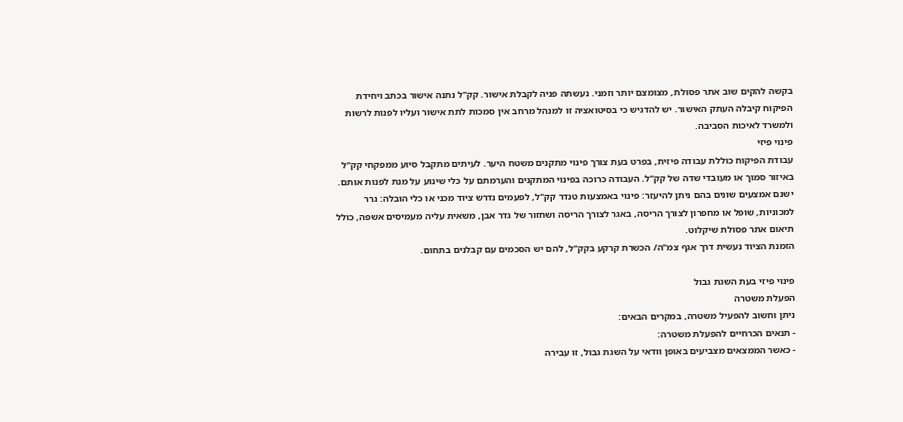בקשה להקים שוב אתר פסולת, מצומצם יותר וזמני. נעשתה פניה לקבלת אישור. קק"ל נתנה אישור בכתב ויחידת הפיקוח קיבלה העתק האישור. יש להדגיש כי בסיטואציה זו למנהל מרחב אין סמכות לתת אישור ועליו לפנות לרשות ולמשרד לאיכות הסביבה.
פינוי פיזי
עבודת הפיקוח כוללת עבודה פיזית, בפרט בעת צורך פינוי מתקנים משטח היער. לעיתים מתקבל סיוע ממפקחי קק"ל באיזור סמוך או מעובדי שדה של קק"ל. העבודה כרוכה בפינוי המתקנים והערמתם על כלי שינוע על מנת לפנות אותם.
ישנם אמצעים שונים בהם ניתן להיעזר: פינוי באמצעות טנדר קק"ל, לפעמים נדרש ציוד מכני או כלי הובלה: גרר למכוניות, שופל או מחפרון לצורך הריסה, באגר לצורך הריסה ושחזור של גדר אבן, משאית עליה מעמיסים אשפה, כולל תיאום אתר פסולת שיקלוט.
הזמנת הציוד נעשית דרך אגף צמ"ה/ הכשרת קרקע בקק"ל, להם יש הסכמים עם קבלנים בתחום.

פינוי פיזי בעת השגת גבול
הפעלת משטרה
ניתן וחשוב להפעיל משטרה, במקרים הבאים:
- תנאים הכרחיים להפעלת משטרה:
- כאשר הממצאים מצביעים באופן וודאי על השגת גבול, זו עבירה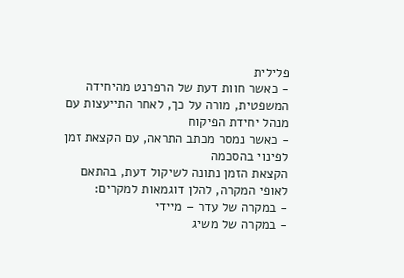פלילית
- כאשר חוות דעת של הרפרנט מהיחידה המשפטית, מורה על כך, לאחר התייעצות עם מנהל יחידת הפיקוח
- כאשר נמסר מכתב התראה, עם הקצאת זמן לפינוי בהסכמה
הקצאת הזמן נתונה לשיקול דעת, בהתאם לאופי המקרה, להלן דוגמאות למקרים:
- במקרה של עדר – מיידי
- במקרה של משיג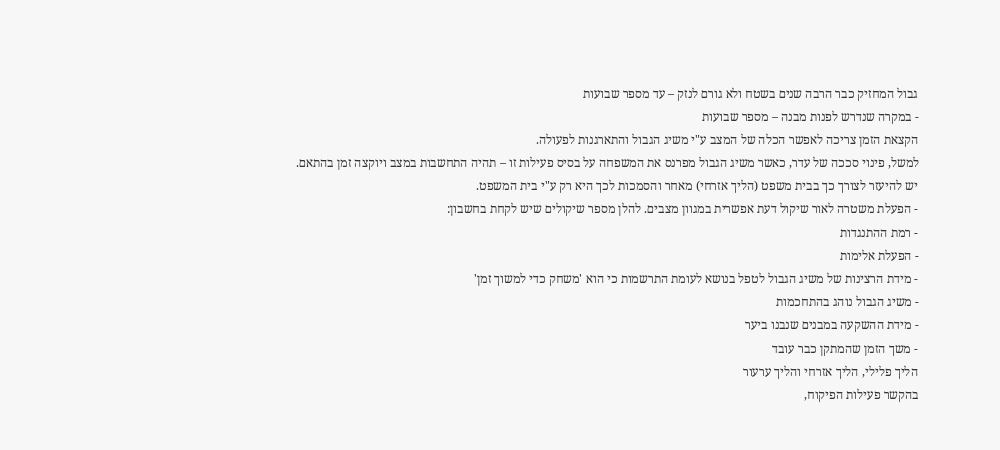גבול המחזיק כבר הרבה שנים בשטח ולא גורם לנזק – עד מספר שבועות
- במקרה שנדרש לפנות מבנה – מספר שבועות
הקצאת הזמן צריכה לאפשר הכלה של המצב ע"י משיג הגבול והתארגנות לפעולה.
למשל, פינוי סככה של עדר, כאשר משיג הגבול מפרנס את המשפחה על בסיס פעילות זו – תהיה התחשבות במצב ויוקצה זמן בהתאם. יש להיעזר לצורך כך בבית משפט (הליך אזרחי) מאחר והסמכות לכך היא רק ע"י בית המשפט.
- הפעלת משטרה לאור שיקול דעת אפשרית במגוון מצבים. להלן מספר שיקולים שיש לקחת בחשבון:
- רמת ההתנגדות
- הפעלת אלימות
- מידת הרצינות של משיג הגבול לטפל בנושא לעומת התרשמות כי הוא 'משחק כדי למשוך זמן'
- משיג הגבול נוהג בהתחכמות
- מידת ההשקעה במבנים שנבנו ביער
- משך הזמן שהמתקן כבר עובד
הליך פלילי, הליך אזרחי והליך ערעור
בהקשר פעילות הפיקוח,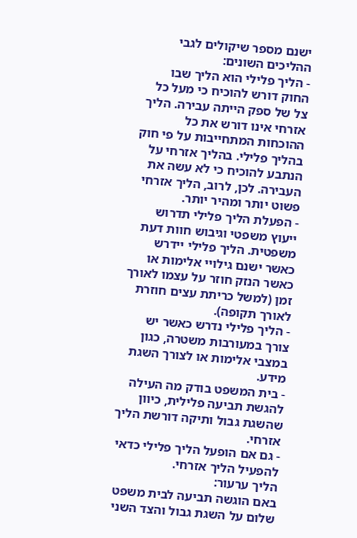ישנם מספר שיקולים לגבי ההליכים השונים:
- הליך פלילי הוא הליך שבו החוק דורש להוכיח כי מעל כל צל של ספק הייתה עבירה. הליך אזרחי אינו דורש את כל ההוכחות המתחייבות על פי חוק בהליך פלילי. בהליך אזרחי על הנתבע להוכיח כי לא עשה את העבירה. לכן, לרוב, הליך אזרחי פשוט יותר ומהיר יותר.
- הפעלת הליך פלילי תדרוש ייעוץ משפטי וגיבוש חוות דעת משפטית. הליך פלילי יידרש כאשר ישנם גילויי אלימות או כאשר הנזק חוזר על עצמו לאורך זמן (למשל כריתת עצים חוזרת לאורך תקופה).
- הליך פלילי נדרש כאשר יש צורך במעורבות משטרה, כגון במצבי אלימות או לצורך השגת מידע.
- בית המשפט בודק מה העילה להגשת תביעה פלילית, כיוון שהשגת גבול ותיקה דורשת הליך אזרחי.
- גם אם הופעל הליך פלילי כדאי להפעיל הליך אזרחי.
הליך ערעור:
באם הוגשה תביעה לבית משפט שלום על השגת גבול והצד השני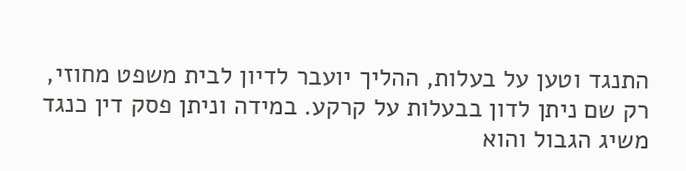התנגד וטען על בעלות, ההליך יועבר לדיון לבית משפט מחוזי, רק שם ניתן לדון בבעלות על קרקע. במידה וניתן פסק דין כנגד משיג הגבול והוא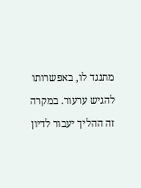מתנגד לו, באפשרותו להגיש ערעור. במקרה זה ההליך יעבור לדיון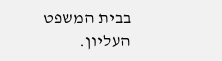בבית המשפט העליון.